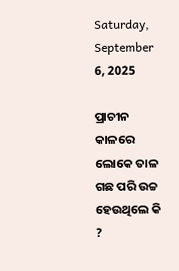Saturday, September 6, 2025

ପ୍ରାଚୀନ କାଳରେ ଲୋକେ ତାଳ ଗଛ ପରି ଉଚ୍ଚ ହେଉଥିଲେ କି ?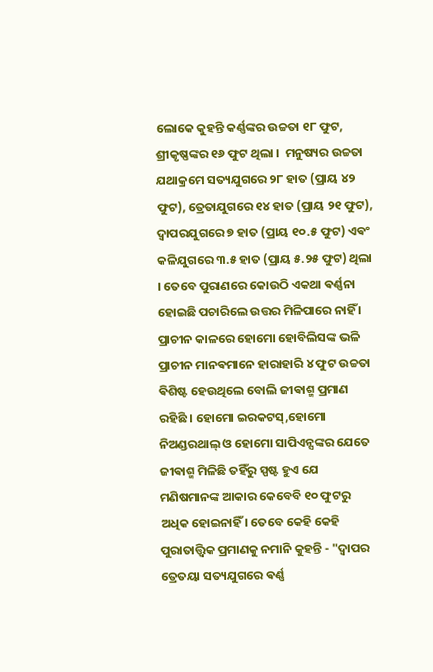ଲୋକେ କୁହନ୍ତି କର୍ଣ୍ଣଙ୍କର ଉଚ୍ଚତା ୧୮ ଫୁଟ, ଶ୍ରୀକୃଷ୍ଣଙ୍କର ୧୬ ଫୁଟ ଥିଲା ।  ମନୁଷ୍ୟର ଉଚ୍ଚତା ଯଥାକ୍ରମେ ସତ୍ୟଯୁଗରେ ୨୮ ହାତ (ପ୍ରାୟ ୪୨ ଫୁଟ), ତ୍ରେତାଯୁଗରେ ୧୪ ହାତ (ପ୍ରାୟ ୨୧ ଫୁଟ), ଦ୍ୱାପରଯୁଗରେ ୭ ହାତ (ପ୍ରାୟ ୧୦.୫ ଫୁଟ) ଏଵଂ କଳିଯୁଗରେ ୩.୫ ହାତ (ପ୍ରାୟ ୫.୨୫ ଫୁଟ) ଥିଲା । ତେବେ ପୁରାଣରେ କୋଉଠି ଏକଥା ଵର୍ଣ୍ଣନା ହୋଇଛି ପଚାରିଲେ ଉତ୍ତର ମିଳିପାରେ ନାହିଁ । ପ୍ରାଚୀନ କାଳରେ ହୋମୋ ହୋବିଲିସଙ୍କ ଭଳି ପ୍ରାଚୀନ ମାନଵମାନେ ହାରାହାରି ୪ ଫୁଟ ଉଚ୍ଚତା ଵିଶିଷ୍ଟ ହେଉଥିଲେ ବୋଲି ଜୀଵାଶ୍ମ ପ୍ରମାଣ ରହିଛି । ହୋମୋ ଇରକଟସ୍,ହୋମୋ ନିଅଣ୍ଡରଥାଲ୍ ଓ ହୋମୋ ସାପିଏନ୍ସଙ୍କର ଯେତେ ଜୀଵାଶ୍ମ ମିଳିଛି ତହିଁରୁ ସ୍ପଷ୍ଟ ହୁଏ ଯେ ମଣିଷମାନଙ୍କ ଆକାର କେବେବି ୧୦ ଫୁଟରୁ ଅଧିକ ହୋଇନାହିଁ ‌। ତେବେ କେହି କେହି ପୁରାତାତ୍ତ୍ଵିକ ପ୍ରମାଣକୁ ନମାନି କୁହନ୍ତି - "ଦ୍ଵାପର ତ୍ରେତୟା ସତ୍ୟଯୁଗରେ ଵର୍ଣ୍ଣ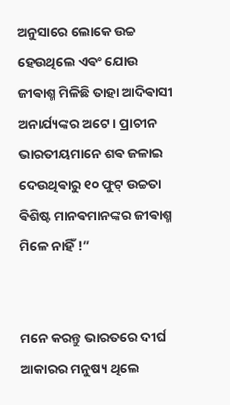ଅନୁସାରେ ଲୋକେ ଉଚ୍ଚ ହେଉଥିଲେ ଏଵଂ ଯୋଉ ଜୀଵାଶ୍ମ ମିଳିଛି ତାହା ଆଦିଵାସୀ ଅନାର୍ଯ୍ୟଙ୍କର ଅଟେ । ପ୍ରାଚୀନ ଭାରତୀୟମାନେ ଶଵ ଜଳାଇ ଦେଉଥିଵାରୁ ୧୦ ଫୁଟ୍ ଉଚ୍ଚତା ଵିଶିଷ୍ଟ ମାନଵମାନଙ୍କର ଜୀଵାଶ୍ମ ମିଳେ ନାହିଁ !”


ମନେ କରନ୍ତୁ ଭାରତରେ ଦୀର୍ଘ ଆକାରର ମନୁଷ୍ୟ ଥିଲେ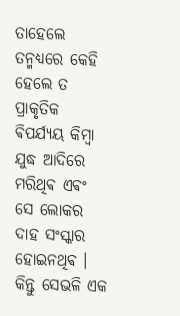ତାହେଲେ ତନ୍ମଧ୍ୟରେ କେହି ହେଲେ ତ ପ୍ରାକୃତିକ ଵିପର୍ଯ୍ୟୟ କିମ୍ଵା ଯୁଦ୍ଧ ଆଦିରେ ମରିଥିଵ ଏଵଂ ସେ ଲୋକର ଦାହ ସଂସ୍କାର ହୋଇନଥିଵ । କିନ୍ତୁ ସେଭଳି ଏକ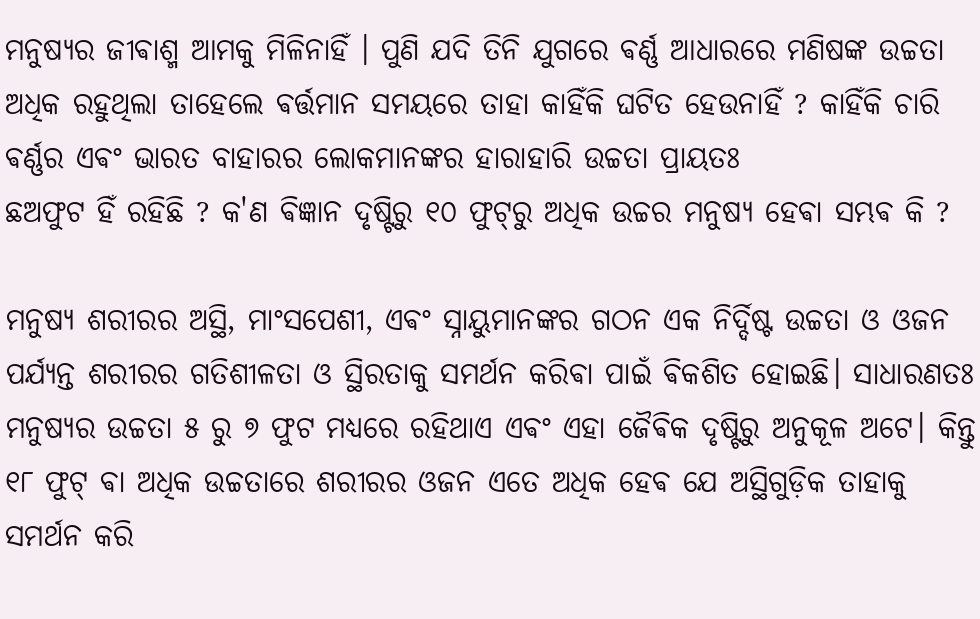ମନୁଷ୍ୟର ଜୀଵାଶ୍ମ ଆମକୁ ମିଳିନାହିଁ । ପୁଣି ଯଦି ତିନି ଯୁଗରେ ଵର୍ଣ୍ଣ ଆଧାରରେ ମଣିଷଙ୍କ ଉଚ୍ଚତା ଅଧିକ ରହୁଥିଲା ତାହେଲେ ଵର୍ତ୍ତମାନ ସମୟରେ ତାହା କାହିଁକି ଘଟିତ ହେଉନାହିଁ ? କାହିଁକି ଚାରି ଵର୍ଣ୍ଣର ଏଵଂ ଭାରତ ବାହାରର ଲୋକମାନଙ୍କର ହାରାହାରି ଉଚ୍ଚତା ପ୍ରାୟତଃ
ଛଅଫୁଟ ହିଁ ରହିଛି ? କ'ଣ ଵିଜ୍ଞାନ ଦୃଷ୍ଟିରୁ ୧୦ ଫୁଟ୍‌ରୁ ଅଧିକ ଉଚ୍ଚର ମନୁଷ୍ୟ ହେଵା ସମ୍ଭଵ କି ?

ମନୁଷ୍ୟ ଶରୀରର ଅସ୍ଥି, ମାଂସପେଶୀ, ଏଵଂ ସ୍ନାୟୁମାନଙ୍କର ଗଠନ ଏକ ନିର୍ଦ୍ଦିଷ୍ଟ ଉଚ୍ଚତା ଓ ଓଜନ ପର୍ଯ୍ୟନ୍ତ ଶରୀରର ଗତିଶୀଳତା ଓ ସ୍ଥିରତାକୁ ସମର୍ଥନ କରିଵା ପାଇଁ ଵିକଶିତ ହୋଇଛି। ସାଧାରଣତଃ ମନୁଷ୍ୟର ଉଚ୍ଚତା ୫ ରୁ ୭ ଫୁଟ ମଧ୍ୟରେ ରହିଥାଏ ଏଵଂ ଏହା ଜୈଵିକ ଦୃଷ୍ଟିରୁ ଅନୁକୂଳ ଅଟେ। କିନ୍ତୁ ୧୮ ଫୁଟ୍ ଵା ଅଧିକ ଉଚ୍ଚତାରେ ଶରୀରର ଓଜନ ଏତେ ଅଧିକ ହେଵ ଯେ ଅସ୍ଥିଗୁଡ଼ିକ ତାହାକୁ ସମର୍ଥନ କରି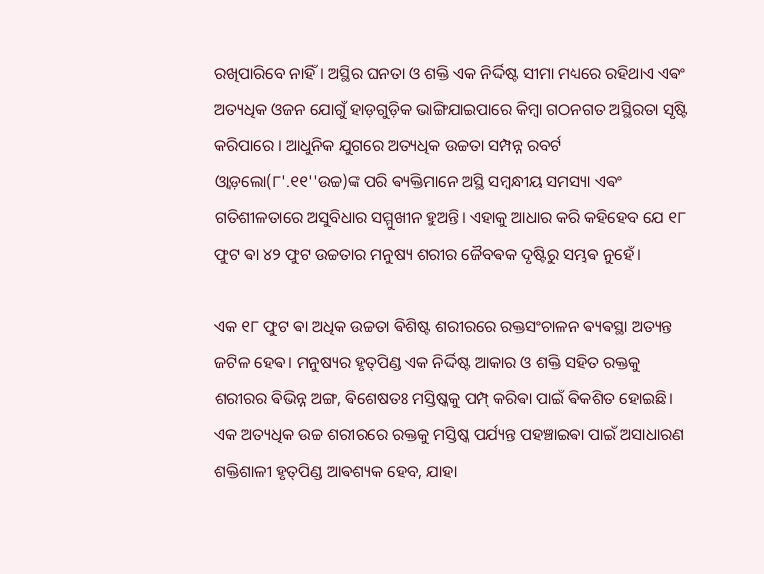ରଖିପାରିବେ ନାହିଁ। ଅସ୍ଥିର ଘନତା ଓ ଶକ୍ତି ଏକ ନିର୍ଦ୍ଦିଷ୍ଟ ସୀମା ମଧ୍ୟରେ ରହିଥାଏ ଏଵଂ ଅତ୍ୟଧିକ ଓଜନ ଯୋଗୁଁ ହାଡ଼ଗୁଡ଼ିକ ଭାଙ୍ଗିଯାଇପାରେ କିମ୍ବା ଗଠନଗତ ଅସ୍ଥିରତା ସୃଷ୍ଟି କରିପାରେ ।‌ ଆଧୁନିକ ଯୁଗରେ ଅତ୍ୟଧିକ ଉଚ୍ଚତା ସମ୍ପନ୍ନ ରବର୍ଟ ଓ୍ୱାଡ଼ଲୋ(୮'.୧୧''ଉଚ୍ଚ)ଙ୍କ ପରି ଵ୍ୟକ୍ତିମାନେ ଅସ୍ଥି ସମ୍ବନ୍ଧୀୟ ସମସ୍ୟା ଏଵଂ ଗତିଶୀଳତାରେ ଅସୁବିଧାର ସମ୍ମୁଖୀନ ହୁଅନ୍ତି। ଏହାକୁ ଆଧାର କରି କହିହେବ ଯେ ୧୮ ଫୁଟ ଵା ୪୨ ଫୁଟ ଉଚ୍ଚତାର ମନୁଷ୍ୟ ଶରୀର ଜୈବଵକ ଦୃଷ୍ଟିରୁ ସମ୍ଭଵ ନୁହେଁ।

ଏକ ୧୮ ଫୁଟ ଵା ଅଧିକ ଉଚ୍ଚତା ଵିଶିଷ୍ଟ ଶରୀରରେ ରକ୍ତସଂଚାଳନ ଵ୍ୟଵସ୍ଥା ଅତ୍ୟନ୍ତ ଜଟିଳ ହେଵ। ମନୁଷ୍ୟର ହୃତ୍‌ପିଣ୍ଡ ଏକ ନିର୍ଦ୍ଦିଷ୍ଟ ଆକାର ଓ ଶକ୍ତି ସହିତ ରକ୍ତକୁ ଶରୀରର ଵିଭିନ୍ନ ଅଙ୍ଗ, ଵିଶେଷତଃ ମସ୍ତିଷ୍କକୁ ପମ୍ପ୍ କରିଵା ପାଇଁ ଵିକଶିତ ହୋଇଛି। ଏକ ଅତ୍ୟଧିକ ଉଚ୍ଚ ଶରୀରରେ ରକ୍ତକୁ ମସ୍ତିଷ୍କ ପର୍ଯ୍ୟନ୍ତ ପହଞ୍ଚାଇଵା ପାଇଁ ଅସାଧାରଣ ଶକ୍ତିଶାଳୀ ହୃତ୍‌ପିଣ୍ଡ ଆଵଶ୍ୟକ ହେବ, ଯାହା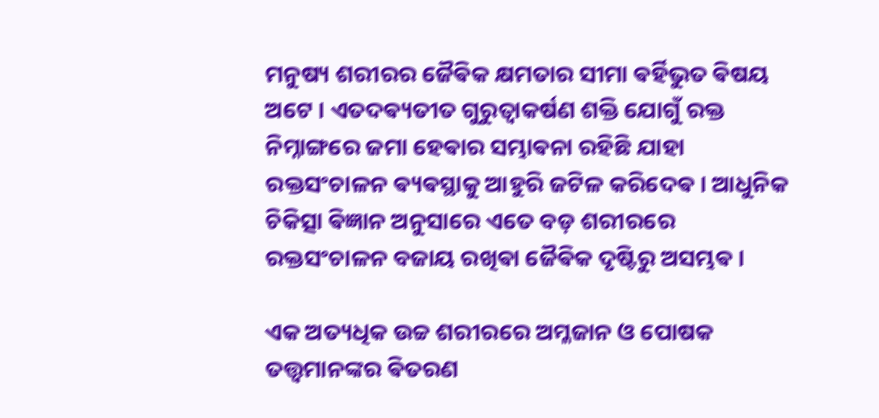ମନୁଷ୍ୟ ଶରୀରର ଜୈଵିକ କ୍ଷମତାର ସୀମା ଵର୍ହିଭୁତ ଵିଷୟ ଅଟେ । ଏତଦଵ୍ୟତୀତ ଗୁରୁତ୍ୱାକର୍ଷଣ ଶକ୍ତି ଯୋଗୁଁ ରକ୍ତ ନିମ୍ନାଙ୍ଗରେ ଜମା ହେଵାର ସମ୍ଭାଵନା ରହିଛି ଯାହା ରକ୍ତସଂଚାଳନ ଵ୍ୟଵସ୍ଥାକୁ ଆହୁରି ଜଟିଳ କରିଦେଵ। ଆଧୁନିକ ଚିକିତ୍ସା ଵିଜ୍ଞାନ ଅନୁସାରେ ଏତେ ବଡ଼ ଶରୀରରେ ରକ୍ତସଂଚାଳନ ବଜାୟ ରଖିଵା ଜୈଵିକ ଦୃଷ୍ଟିରୁ ଅସମ୍ଭଵ।

ଏକ ଅତ୍ୟଧିକ ଉଚ୍ଚ ଶରୀରରେ ଅମ୍ଳଜାନ ଓ ପୋଷକ ତତ୍ତ୍ୱମାନଙ୍କର ଵିତରଣ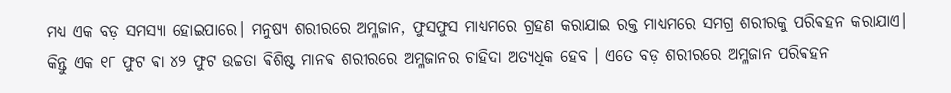ମଧ୍ୟ ଏକ ବଡ଼ ସମସ୍ୟା ହୋଇପାରେ। ମନୁଷ୍ୟ ଶରୀରରେ ଅମ୍ଳଜାନ, ଫୁସଫୁସ ମାଧ୍ୟମରେ ଗ୍ରହଣ କରାଯାଇ ରକ୍ତ ମାଧ୍ୟମରେ ସମଗ୍ର ଶରୀରକୁ ପରିଵହନ କରାଯାଏ। କିନ୍ତୁ ଏକ ୧୮ ଫୁଟ ଵା ୪୨ ଫୁଟ ଉଚ୍ଚତା ଵିଶିଷ୍ଟ ମାନଵ ଶରୀରରେ ଅମ୍ଳଜାନର ଚାହିଦା ଅତ୍ୟଧିକ ହେବ । ଏତେ ବଡ଼ ଶରୀରରେ ଅମ୍ଳଜାନ ପରିଵହନ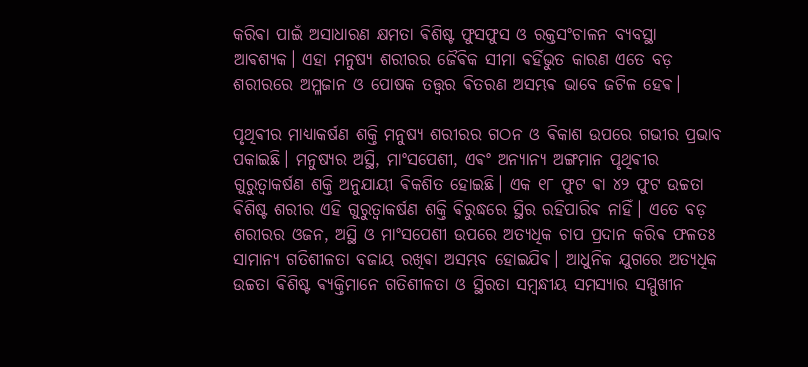କରିଵା ପାଇଁ ଅସାଧାରଣ କ୍ଷମତା ଵିଶିଷ୍ଟ ଫୁସଫୁସ ଓ ରକ୍ତସଂଚାଳନ ବ୍ୟବସ୍ଥା ଆଵଶ୍ୟକ। ଏହା ମନୁଷ୍ୟ ଶରୀରର ଜୈଵିକ ସୀମା ଵର୍ହିଭୁତ କାରଣ ଏତେ ବଡ଼ ଶରୀରରେ ଅମ୍ଳଜାନ ଓ ପୋଷକ ତତ୍ତ୍ୱର ଵିତରଣ ଅସମ୍ଭଵ ଭାବେ ଜଟିଳ ହେଵ।

ପୃଥିଵୀର ମାଧ୍ୟାକର୍ଷଣ ଶକ୍ତି ମନୁଷ୍ୟ ଶରୀରର ଗଠନ ଓ ଵିକାଶ ଉପରେ ଗଭୀର ପ୍ରଭାବ ପକାଇଛି। ମନୁଷ୍ୟର ଅସ୍ଥି, ମାଂସପେଶୀ, ଏଵଂ ଅନ୍ୟାନ୍ୟ ଅଙ୍ଗମାନ ପୃଥିଵୀର ଗୁରୁତ୍ୱାକର୍ଷଣ ଶକ୍ତି ଅନୁଯାୟୀ ଵିକଶିତ ହୋଇଛି। ଏକ ୧୮ ଫୁଟ ଵା ୪୨ ଫୁଟ ଉଚ୍ଚତା ଵିଶିଷ୍ଟ ଶରୀର ଏହି ଗୁରୁତ୍ୱାକର୍ଷଣ ଶକ୍ତି ଵିରୁଦ୍ଧରେ ସ୍ଥିର ରହିପାରିଵ ନାହିଁ। ଏତେ ବଡ଼ ଶରୀରର ଓଜନ, ଅସ୍ଥି ଓ ମାଂସପେଶୀ ଉପରେ ଅତ୍ୟଧିକ ଚାପ ପ୍ରଦାନ କରିଵ ଫଳତଃ ସାମାନ୍ୟ ଗତିଶୀଳତା ବଜାୟ ରଖିଵା ଅସମ୍ଭବ ହୋଇଯିଵ। ଆଧୁନିକ ଯୁଗରେ ଅତ୍ୟଧିକ ଉଚ୍ଚତା ଵିଶିଷ୍ଟ ଵ୍ୟକ୍ତିମାନେ ଗତିଶୀଳତା ଓ ସ୍ଥିରତା ସମ୍ବନ୍ଧୀୟ ସମସ୍ୟାର ସମ୍ମୁଖୀନ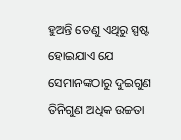ହୁଅନ୍ତି ତେଣୁ ଏଥିରୁ ସ୍ପଷ୍ଟ ହୋଇଯାଏ ଯେ ସେମାନଙ୍କଠାରୁ ଦୁଇଗୁଣ ତିନିଗୁଣ ଅଧିକ ଉଚ୍ଚତା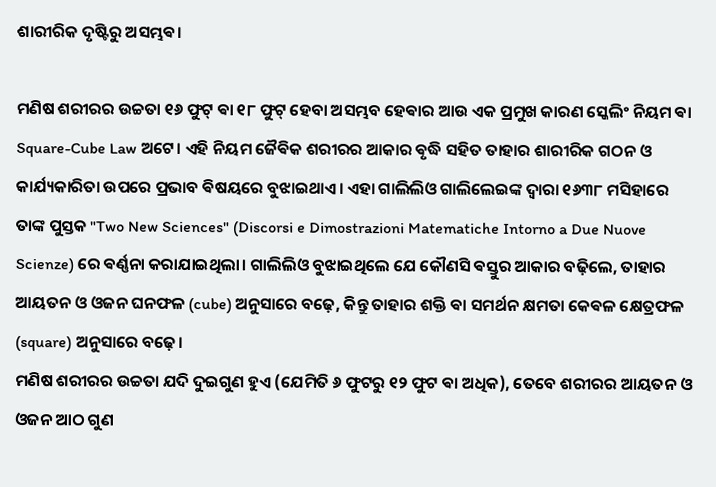ଶାରୀରିକ ଦୃଷ୍ଟିରୁ ଅସମ୍ଭଵ।

ମଣିଷ ଶରୀରର ଉଚ୍ଚତା ୧୬ ଫୁଟ୍ ଵା ୧୮ ଫୁଟ୍ ହେବା ଅସମ୍ଭବ ହେଵାର ଆଉ ଏକ ପ୍ରମୁଖ କାରଣ ସ୍କେଲିଂ ନିୟମ ଵା Square-Cube Law ଅଟେ। ଏହି ନିୟମ ଜୈଵିକ ଶରୀରର ଆକାର ଵୃଦ୍ଧି ସହିତ ତାହାର ଶାରୀରିକ ଗଠନ ଓ କାର୍ଯ୍ୟକାରିତା ଉପରେ ପ୍ରଭାବ ଵିଷୟରେ ବୁଝାଇଥାଏ। ଏହା ଗାଲିଲିଓ ଗାଲିଲେଇଙ୍କ ଦ୍ୱାରା ୧୬୩୮ ମସିହାରେ ତାଙ୍କ ପୁସ୍ତକ "Two New Sciences" (Discorsi e Dimostrazioni Matematiche Intorno a Due Nuove Scienze) ରେ ଵର୍ଣ୍ଣନା କରାଯାଇଥିଲା। ଗାଲିଲିଓ ବୁଝାଇଥିଲେ ଯେ କୌଣସି ଵସ୍ତୁର ଆକାର ବଢ଼ିଲେ, ତାହାର ଆୟତନ ଓ ଓଜନ ଘନଫଳ (cube) ଅନୁସାରେ ବଢ଼େ, କିନ୍ତୁ ତାହାର ଶକ୍ତି ଵା ସମର୍ଥନ କ୍ଷମତା କେଵଳ କ୍ଷେତ୍ରଫଳ (square) ଅନୁସାରେ ବଢ଼େ।
ମଣିଷ ଶରୀରର ଉଚ୍ଚତା ଯଦି ଦୁଇଗୁଣ ହୁଏ (ଯେମିତି ୬ ଫୁଟରୁ ୧୨ ଫୁଟ ଵା ଅଧିକ), ତେବେ ଶରୀରର ଆୟତନ ଓ ଓଜନ ଆଠ ଗୁଣ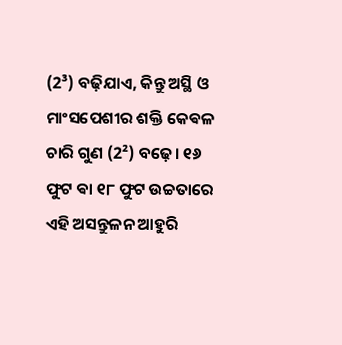(2³) ବଢ଼ିଯାଏ, କିନ୍ତୁ ଅସ୍ଥି ଓ ମାଂସପେଶୀର ଶକ୍ତି କେଵଳ ଚାରି ଗୁଣ (2²) ବଢ଼େ। ୧୬ ଫୁଟ ଵା ୧୮ ଫୁଟ ଉଚ୍ଚତାରେ ଏହି ଅସନ୍ତୁଳନ ଆହୁରି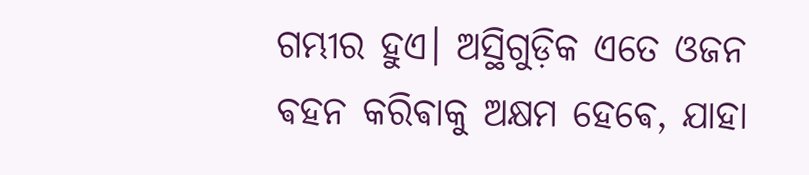ଗମ୍ଭୀର ହୁଏ। ଅସ୍ଥିଗୁଡ଼ିକ ଏତେ ଓଜନ ଵହନ କରିଵାକୁ ଅକ୍ଷମ ହେଵେ, ଯାହା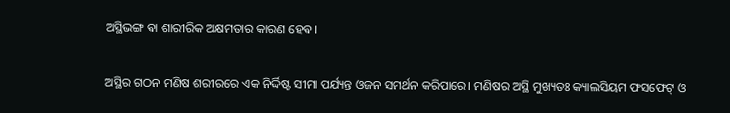ଅସ୍ଥିଭଙ୍ଗ ଵା ଶାରୀରିକ ଅକ୍ଷମତାର କାରଣ ହେଵ।

ଅସ୍ଥିର ଗଠନ ମଣିଷ ଶରୀରରେ ଏକ ନିର୍ଦ୍ଦିଷ୍ଟ ସୀମା ପର୍ଯ୍ୟନ୍ତ ଓଜନ ସମର୍ଥନ କରିପାରେ। ମଣିଷର ଅସ୍ଥି ମୁଖ୍ୟତଃ କ୍ୟାଲସିୟମ ଫସଫେଟ୍ ଓ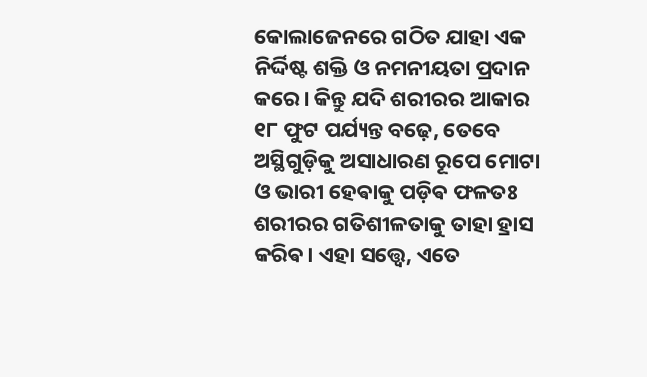କୋଲାଜେନରେ ଗଠିତ ଯାହା ଏକ ନିର୍ଦ୍ଦିଷ୍ଟ ଶକ୍ତି ଓ ନମନୀୟତା ପ୍ରଦାନ କରେ। କିନ୍ତୁ ଯଦି ଶରୀରର ଆକାର ୧୮ ଫୁଟ ପର୍ଯ୍ୟନ୍ତ ବଢ଼େ, ତେବେ ଅସ୍ଥିଗୁଡ଼ିକୁ ଅସାଧାରଣ ରୂପେ ମୋଟା ଓ ଭାରୀ ହେଵାକୁ ପଡ଼ିଵ ଫଳତଃ ଶରୀରର ଗତିଶୀଳତାକୁ ତାହା ହ୍ରାସ କରିଵ। ଏହା ସତ୍ତ୍ୱେ, ଏତେ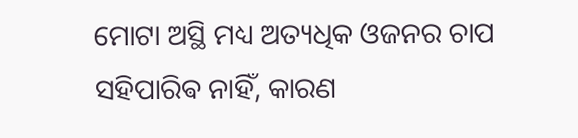ମୋଟା ଅସ୍ଥି ମଧ୍ୟ ଅତ୍ୟଧିକ ଓଜନର ଚାପ ସହିପାରିଵ ନାହିଁ, କାରଣ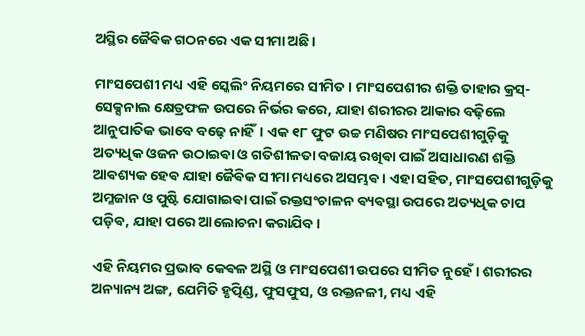ଅସ୍ଥିର ଜୈଵିକ ଗଠନରେ ଏକ ସୀମା ଅଛି।

ମାଂସପେଶୀ ମଧ୍ୟ ଏହି ସ୍କେଲିଂ ନିୟମରେ ସୀମିତ। ମାଂସପେଶୀର ଶକ୍ତି ତାହାର କ୍ରସ୍-ସେକ୍ସନାଲ କ୍ଷେତ୍ରଫଳ ଉପରେ ନିର୍ଭର କରେ, ଯାହା ଶରୀରର ଆକାର ବଢ଼ିଲେ ଆନୁପାତିକ ଭାବେ ବଢ଼େ ନାହିଁ। ଏକ ୧୮ ଫୁଟ ଉଚ୍ଚ ମଣିଷର ମାଂସପେଶୀଗୁଡ଼ିକୁ ଅତ୍ୟଧିକ ଓଜନ ଉଠାଇଵା ଓ ଗତିଶୀଳତା ବଜାୟ ରଖିଵା ପାଇଁ ଅସାଧାରଣ ଶକ୍ତି ଆଵଶ୍ୟକ ହେଵ ଯାହା ଜୈଵିକ ସୀମା ମଧ୍ୟରେ ଅସମ୍ଭଵ। ଏହା ସହିତ, ମାଂସପେଶୀଗୁଡ଼ିକୁ ଅମ୍ଳଜାନ ଓ ପୁଷ୍ଟି ଯୋଗାଇଵା ପାଇଁ ରକ୍ତସଂଚାଳନ ଵ୍ୟଵସ୍ଥା ଉପରେ ଅତ୍ୟଧିକ ଚାପ ପଡ଼ିଵ, ଯାହା ପରେ ଆଲୋଚନା କରାଯିବ।

ଏହି ନିୟମର ପ୍ରଭାବ କେଵଳ ଅସ୍ଥି ଓ ମାଂସପେଶୀ ଉପରେ ସୀମିତ ନୁହେଁ। ଶରୀରର ଅନ୍ୟାନ୍ୟ ଅଙ୍ଗ, ଯେମିତି ହୃତ୍ପିଣ୍ଡ, ଫୁସଫୁସ, ଓ ରକ୍ତନଳୀ, ମଧ୍ୟ ଏହି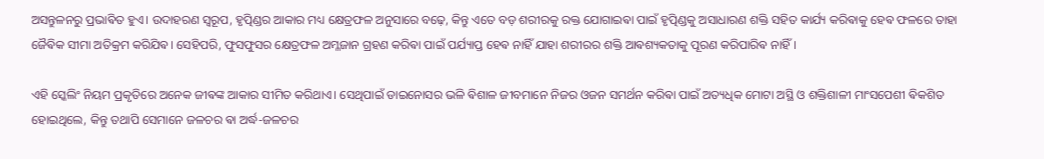ଅସନ୍ତୁଳନରୁ ପ୍ରଭାଵିତ ହୁଏ। ଉଦାହରଣ ସ୍ୱରୂପ, ହୃତ୍ପିଣ୍ଡର ଆକାର ମଧ୍ୟ କ୍ଷେତ୍ରଫଳ ଅନୁସାରେ ବଢ଼େ, କିନ୍ତୁ ଏତେ ବଡ଼ ଶରୀରକୁ ରକ୍ତ ଯୋଗାଇଵା ପାଇଁ ହୃତ୍ପିଣ୍ଡକୁ ଅସାଧାରଣ ଶକ୍ତି ସହିତ କାର୍ଯ୍ୟ କରିଵାକୁ ହେଵ ଫଳରେ ତାହା ଜୈଵିକ ସୀମା ଅତିକ୍ରମ କରିଯିଵ। ସେହିପରି, ଫୁସଫୁସର କ୍ଷେତ୍ରଫଳ ଅମ୍ଳଜାନ ଗ୍ରହଣ କରିଵା ପାଇଁ ପର୍ଯ୍ୟାପ୍ତ ହେଵ ନାହିଁ ଯାହା ଶରୀରର ଶକ୍ତି ଆଵଶ୍ୟକତାକୁ ପୂରଣ କରିପାରିଵ ନାହିଁ।

ଏହି ସ୍କେଲିଂ ନିୟମ ପ୍ରକୃତିରେ ଅନେକ ଜୀଵଙ୍କ ଆକାର ସୀମିତ କରିଥାଏ। ସେଥିପାଇଁ ଡାଇନୋସର ଭଳି ଵିଶାଳ ଜୀବମାନେ ନିଜର ଓଜନ ସମର୍ଥନ କରିଵା ପାଇଁ ଅତ୍ୟଧିକ ମୋଟା ଅସ୍ଥି ଓ ଶକ୍ତିଶାଳୀ ମାଂସପେଶୀ ଵିକଶିତ ହୋଇଥିଲେ, କିନ୍ତୁ ତଥାପି ସେମାନେ ଜଳଚର ଵା ଅର୍ଦ୍ଧ-ଜଳଚର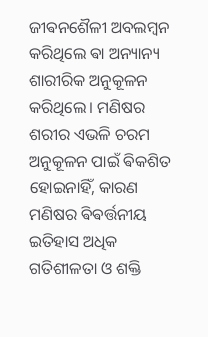ଜୀଵନଶୈଳୀ ଅବଲମ୍ବନ କରିଥିଲେ ଵା ଅନ୍ୟାନ୍ୟ ଶାରୀରିକ ଅନୁକୂଳନ କରିଥିଲେ। ମଣିଷର ଶରୀର ଏଭଳି ଚରମ ଅନୁକୂଳନ ପାଇଁ ଵିକଶିତ ହୋଇନାହିଁ, କାରଣ ମଣିଷର ଵିଵର୍ତ୍ତନୀୟ ଇତିହାସ ଅଧିକ ଗତିଶୀଳତା ଓ ଶକ୍ତି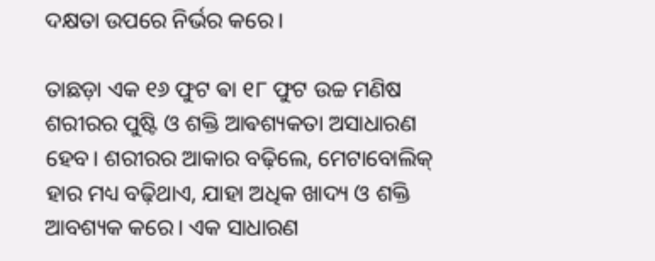ଦକ୍ଷତା ଉପରେ ନିର୍ଭର କରେ।

ତାଛଡ଼ା ଏକ ୧୬ ଫୁଟ ଵା ୧୮ ଫୁଟ ଉଚ୍ଚ ମଣିଷ ଶରୀରର ପୁଷ୍ଟି ଓ ଶକ୍ତି ଆଵଶ୍ୟକତା ଅସାଧାରଣ ହେବ। ଶରୀରର ଆକାର ବଢ଼ିଲେ, ମେଟାବୋଲିକ୍ ହାର ମଧ୍ୟ ବଢ଼ିଥାଏ, ଯାହା ଅଧିକ ଖାଦ୍ୟ ଓ ଶକ୍ତି ଆବଶ୍ୟକ କରେ। ଏକ ସାଧାରଣ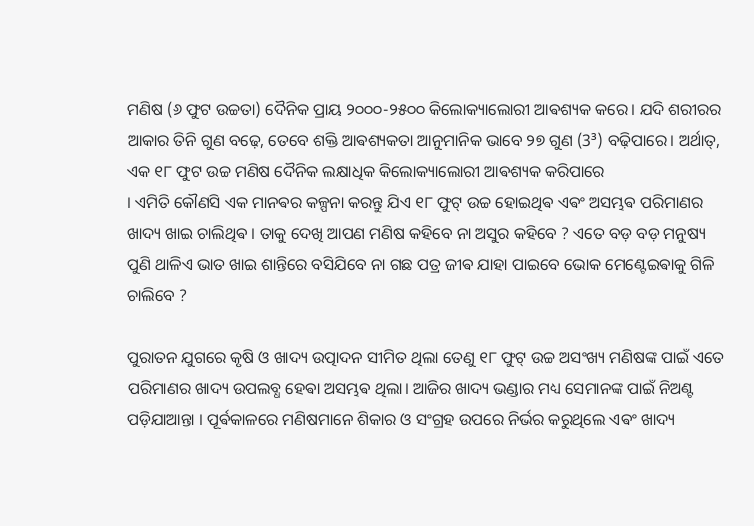ମଣିଷ (୬ ଫୁଟ ଉଚ୍ଚତା) ଦୈନିକ ପ୍ରାୟ ୨୦୦୦-୨୫୦୦ କିଲୋକ୍ୟାଲୋରୀ ଆଵଶ୍ୟକ କରେ। ଯଦି ଶରୀରର ଆକାର ତିନି ଗୁଣ ବଢ଼େ, ତେବେ ଶକ୍ତି ଆଵଶ୍ୟକତା ଆନୁମାନିକ ଭାବେ ୨୭ ଗୁଣ (3³) ବଢ଼ିପାରେ। ଅର୍ଥାତ୍, ଏକ ୧୮ ଫୁଟ ଉଚ୍ଚ ମଣିଷ ଦୈନିକ ଲକ୍ଷାଧିକ କିଲୋକ୍ୟାଲୋରୀ ଆଵଶ୍ୟକ କରିପାରେ
।‌ ଏମିତି କୌଣସି ଏକ ମାନଵର କଳ୍ପନା କରନ୍ତୁ ଯିଏ ୧୮ ଫୁଟ୍ ଉଚ୍ଚ ହୋଇଥିଵ ଏଵଂ ଅସମ୍ଭଵ ପରିମାଣର ଖାଦ୍ୟ ଖାଇ ଚାଲିଥିଵ । ତାକୁ ଦେଖି ଆପଣ ମଣିଷ କହିବେ ନା ଅସୁର କହିବେ ? ଏତେ ବଡ଼ ବଡ଼ ମନୁଷ୍ୟ ପୁଣି ଥାଳିଏ ଭାତ ଖାଇ ଶାନ୍ତିରେ ବସିଯିବେ ନା ଗଛ ପତ୍ର ଜୀଵ ଯାହା ପାଇବେ ଭୋକ ମେଣ୍ଟେଇଵାକୁ ଗିଳି ଚାଲିବେ ?

ପୁରାତନ ଯୁଗରେ କୃଷି ଓ ଖାଦ୍ୟ ଉତ୍ପାଦନ ସୀମିତ ଥିଲା ତେଣୁ ୧୮ ଫୁଟ୍ ଉଚ୍ଚ ଅସଂଖ୍ୟ ମଣିଷଙ୍କ ପାଇଁ ଏତେ ପରିମାଣର ଖାଦ୍ୟ ଉପଲବ୍ଧ ହେଵା ଅସମ୍ଭଵ ଥିଲା। ଆଜିର ଖାଦ୍ୟ ଭଣ୍ଡାର ମଧ୍ୟ ସେମାନଙ୍କ ପାଇଁ ନିଅଣ୍ଟ ପଡ଼ିଯାଆନ୍ତା । ପୂର୍ଵକାଳରେ ମଣିଷମାନେ ଶିକାର ଓ ସଂଗ୍ରହ ଉପରେ ନିର୍ଭର କରୁଥିଲେ ଏଵଂ ଖାଦ୍ୟ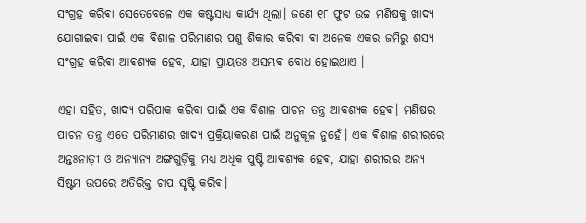ସଂଗ୍ରହ କରିଵା ସେତେବେଳେ ଏକ କଷ୍ଟସାଧ୍ୟ କାର୍ଯ୍ୟ ଥିଲା। ଜଣେ ୧୮ ଫୁଟ ଉଚ୍ଚ ମଣିଷକୁ ଖାଦ୍ୟ ଯୋଗାଇଵା ପାଇଁ ଏକ ଵିଶାଳ ପରିମାଣର ପଶୁ ଶିକାର କରିଵା ଵା ଅନେକ ଏକର ଜମିରୁ ଶସ୍ୟ ସଂଗ୍ରହ କରିଵା ଆଵଶ୍ୟକ ହେବ, ଯାହା ପ୍ରାୟତଃ ଅସମ୍ଭଵ ବୋଧ ହୋଇଥାଏ ।

ଏହା ସହିତ, ଖାଦ୍ୟ ପରିପାକ କରିବା ପାଇଁ ଏକ ବିଶାଳ ପାଚନ ତନ୍ତ୍ର ଆଵଶ୍ୟକ ହେଵ। ମଣିଷର ପାଚନ ତନ୍ତ୍ର ଏତେ ପରିମାଣର ଖାଦ୍ୟ ପ୍ରକ୍ରିୟାକରଣ ପାଇଁ ଅନୁକୂଳ ନୁହେଁ। ଏକ ଵିଶାଳ ଶରୀରରେ ଅନ୍ତଃନାଡ଼ୀ ଓ ଅନ୍ୟାନ୍ୟ ଅଙ୍ଗଗୁଡ଼ିକୁ ମଧ୍ୟ ଅଧିକ ପୁଷ୍ଟି ଆଵଶ୍ୟକ ହେଵ, ଯାହା ଶରୀରର ଅନ୍ୟ ସିଷ୍ଟମ ଉପରେ ଅତିରିକ୍ତ ଚାପ ସୃଷ୍ଟି କରିଵ।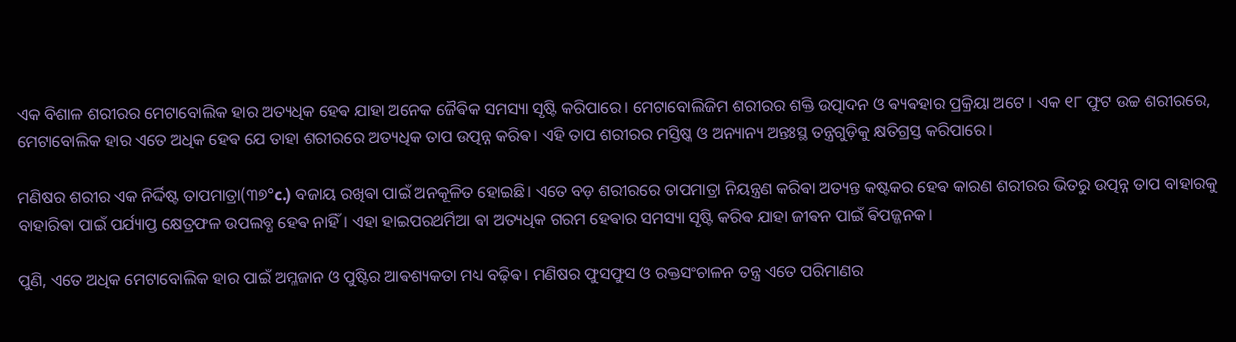ଏକ ବିଶାଳ ଶରୀରର ମେଟାବୋଲିକ ହାର ଅତ୍ୟଧିକ ହେଵ ଯାହା ଅନେକ ଜୈଵିକ ସମସ୍ୟା ସୃଷ୍ଟି କରିପାରେ। ମେଟାବୋଲିଜିମ ଶରୀରର ଶକ୍ତି ଉତ୍ପାଦନ ଓ ଵ୍ୟଵହାର ପ୍ରକ୍ରିୟା ଅଟେ । ଏକ ୧୮ ଫୁଟ ଉଚ୍ଚ ଶରୀରରେ, ମେଟାବୋଲିକ ହାର ଏତେ ଅଧିକ ହେଵ ଯେ ତାହା ଶରୀରରେ ଅତ୍ୟଧିକ ତାପ ଉତ୍ପନ୍ନ କରିଵ। ଏହି ତାପ ଶରୀରର ମସ୍ତିଷ୍କ ଓ ଅନ୍ୟାନ୍ୟ ଅନ୍ତଃସ୍ଥ ତନ୍ତ୍ରଗୁଡ଼ିକୁ କ୍ଷତିଗ୍ରସ୍ତ କରିପାରେ।

ମଣିଷର ଶରୀର ଏକ ନିର୍ଦ୍ଦିଷ୍ଟ ତାପମାତ୍ରା(୩୭°c.) ବଜାୟ ରଖିଵା ପାଇଁ ଅନକୂଳିତ ହୋଇଛି। ଏତେ ବଡ଼ ଶରୀରରେ ତାପମାତ୍ରା ନିୟନ୍ତ୍ରଣ କରିଵା ଅତ୍ୟନ୍ତ କଷ୍ଟକର ହେଵ କାରଣ ଶରୀରର ଭିତରୁ ଉତ୍ପନ୍ନ ତାପ ବାହାରକୁ ବାହାରିଵା ପାଇଁ ପର୍ଯ୍ୟାପ୍ତ କ୍ଷେତ୍ରଫଳ ଉପଲବ୍ଧ ହେଵ ନାହିଁ। ଏହା ହାଇପରଥର୍ମିଆ ଵା ଅତ୍ୟଧିକ ଗରମ ହେଵାର ସମସ୍ୟା ସୃଷ୍ଟି କରିଵ ଯାହା ଜୀଵନ ପାଇଁ ଵିପଜ୍ଜନକ।

ପୁଣି, ଏତେ ଅଧିକ ମେଟାବୋଲିକ ହାର ପାଇଁ ଅମ୍ଳଜାନ ଓ ପୁଷ୍ଟିର ଆଵଶ୍ୟକତା ମଧ୍ୟ ବଢ଼ିଵ। ମଣିଷର ଫୁସଫୁସ ଓ ରକ୍ତସଂଚାଳନ ତନ୍ତ୍ର ଏତେ ପରିମାଣର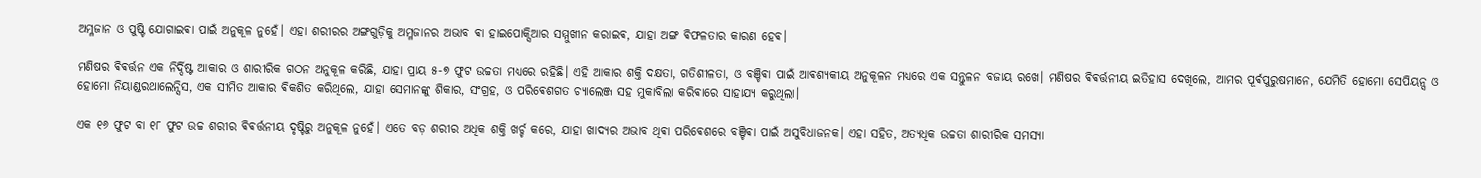ଅମ୍ଳଜାନ ଓ ପୁଷ୍ଟି ଯୋଗାଇଵା ପାଇଁ ଅନୁକୂଳ ନୁହେଁ। ଏହା ଶରୀରର ଅଙ୍ଗଗୁଡ଼ିକୁ ଅମ୍ଳଜାନର ଅଭାବ ଵା ହାଇପୋକ୍ସିଆର ସମ୍ମୁଖୀନ କରାଇଵ, ଯାହା ଅଙ୍ଗ ଵିଫଳତାର କାରଣ ହେଵ।

ମଣିଷର ଵିଵର୍ତ୍ତନ ଏକ ନିର୍ଦ୍ଦିଷ୍ଟ ଆକାର ଓ ଶାରୀରିକ ଗଠନ ଅନୁକୂଳ କରିଛି, ଯାହା ପ୍ରାୟ ୫-୭ ଫୁଟ ଉଚ୍ଚତା ମଧ୍ୟରେ ରହିଛି। ଏହି ଆକାର ଶକ୍ତି ଦକ୍ଷତା, ଗତିଶୀଳତା, ଓ ବଞ୍ଚିଵା ପାଇଁ ଆଵଶ୍ୟକୀୟ ଅନୁକୂଳନ ମଧ୍ୟରେ ଏକ ସନ୍ତୁଳନ ବଜାୟ ରଖେ। ମଣିଷର ଵିଵର୍ତ୍ତନୀୟ ଇତିହାସ ଦେଖିଲେ, ଆମର ପୂର୍ଵପୁରୁଷମାନେ, ଯେମିତି ହୋମୋ ସେପିୟନ୍ସ ଓ ହୋମୋ ନିୟାଣ୍ଡରଥାଲେନ୍ସିସ, ଏକ ସୀମିତ ଆକାର ଵିକଶିତ କରିଥିଲେ, ଯାହା ସେମାନଙ୍କୁ ଶିକାର, ସଂଗ୍ରହ, ଓ ପରିଵେଶଗତ ଚ୍ୟାଲେଞ୍ଜ ସହ ମୁକାବିଲା କରିଵାରେ ସାହାଯ୍ୟ କରୁଥିଲା।

ଏକ ୧୬ ଫୁଟ ବା ୧୮ ଫୁଟ ଉଚ୍ଚ ଶରୀର ଵିଵର୍ତ୍ତନୀୟ ଦୃଷ୍ଟିରୁ ଅନୁକୂଳ ନୁହେଁ। ଏତେ ବଡ଼ ଶରୀର ଅଧିକ ଶକ୍ତି ଖର୍ଚ୍ଚ କରେ, ଯାହା ଖାଦ୍ୟର ଅଭାବ ଥିଵା ପରିଵେଶରେ ବଞ୍ଚିଵା ପାଇଁ ଅସୁବିଧାଜନକ। ଏହା ସହିତ, ଅତ୍ୟଧିକ ଉଚ୍ଚତା ଶାରୀରିକ ସମସ୍ୟା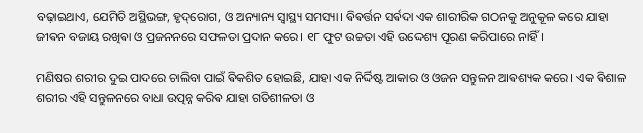ବଢ଼ାଇଥାଏ, ଯେମିତି ଅସ୍ଥିଭଙ୍ଗ, ହୃଦ୍‌ରୋଗ, ଓ ଅନ୍ୟାନ୍ୟ ସ୍ୱାସ୍ଥ୍ୟ ସମସ୍ୟା। ଵିଵର୍ତ୍ତନ ସର୍ଵଦା ଏକ ଶାରୀରିକ ଗଠନକୁ ଅନୁକୂଳ କରେ ଯାହା ଜୀଵନ ବଜାୟ ରଖିଵା ଓ ପ୍ରଜନନରେ ସଫଳତା ପ୍ରଦାନ କରେ। ୧୮ ଫୁଟ ଉଚ୍ଚତା ଏହି ଉଦ୍ଦେଶ୍ୟ ପୂରଣ କରିପାରେ ନାହିଁ।

ମଣିଷର ଶରୀର ଦୁଇ ପାଦରେ ଚାଲିବା ପାଇଁ ଵିକଶିତ ହୋଇଛି, ଯାହା ଏକ ନିର୍ଦ୍ଦିଷ୍ଟ ଆକାର ଓ ଓଜନ ସନ୍ତୁଳନ ଆଵଶ୍ୟକ କରେ। ଏକ ଵିଶାଳ ଶରୀର ଏହି ସନ୍ତୁଳନରେ ବାଧା ଉତ୍ପନ୍ନ କରିଵ ଯାହା ଗତିଶୀଳତା ଓ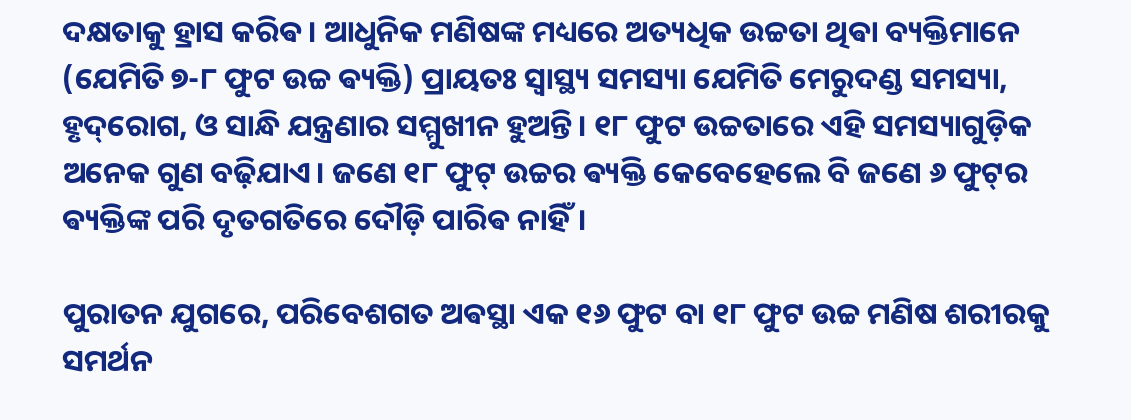ଦକ୍ଷତାକୁ ହ୍ରାସ କରିଵ। ଆଧୁନିକ ମଣିଷଙ୍କ ମଧ୍ୟରେ ଅତ୍ୟଧିକ ଉଚ୍ଚତା ଥିଵା ବ୍ୟକ୍ତିମାନେ (ଯେମିତି ୭-୮ ଫୁଟ ଉଚ୍ଚ ଵ୍ୟକ୍ତି) ପ୍ରାୟତଃ ସ୍ୱାସ୍ଥ୍ୟ ସମସ୍ୟା ଯେମିତି ମେରୁଦଣ୍ଡ ସମସ୍ୟା, ହୃଦ୍‌ରୋଗ, ଓ ସାନ୍ଧି ଯନ୍ତ୍ରଣାର ସମ୍ମୁଖୀନ ହୁଅନ୍ତି। ୧୮ ଫୁଟ ଉଚ୍ଚତାରେ ଏହି ସମସ୍ୟାଗୁଡ଼ିକ ଅନେକ ଗୁଣ ବଢ଼ିଯାଏ। ଜଣେ ୧୮ ଫୁଟ୍ ଉଚ୍ଚର ଵ୍ୟକ୍ତି କେବେହେଲେ ବି ଜଣେ ୬ ଫୁଟ୍‌ର ଵ୍ୟକ୍ତିଙ୍କ ପରି ଦୃତଗତିରେ ଦୌଡ଼ି ପାରିଵ ନାହିଁ।

ପୁରାତନ ଯୁଗରେ, ପରିବେଶଗତ ଅଵସ୍ଥା ଏକ ୧୬ ଫୁଟ ବା ୧୮ ଫୁଟ ଉଚ୍ଚ ମଣିଷ ଶରୀରକୁ ସମର୍ଥନ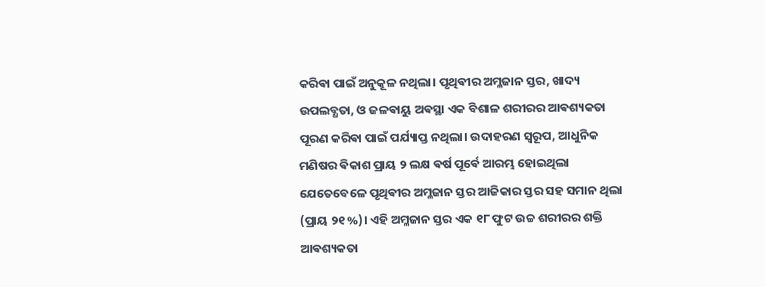କରିଵା ପାଇଁ ଅନୁକୂଳ ନଥିଲା। ପୃଥିଵୀର ଅମ୍ଳଜାନ ସ୍ତର, ଖାଦ୍ୟ ଉପଲବ୍ଧତା, ଓ ଜଳଵାୟୁ ଅଵସ୍ଥା ଏକ ବିଶାଳ ଶରୀରର ଆଵଶ୍ୟକତା ପୂରଣ କରିଵା ପାଇଁ ପର୍ଯ୍ୟାପ୍ତ ନଥିଲା। ଉଦାହରଣ ସ୍ୱରୂପ, ଆଧୁନିକ ମଣିଷର ଵିକାଶ ପ୍ରାୟ ୨ ଲକ୍ଷ ଵର୍ଷ ପୂର୍ଵେ ଆରମ୍ଭ ହୋଇଥିଲା ଯେତେବେଳେ ପୃଥିଵୀର ଅମ୍ଳଜାନ ସ୍ତର ଆଜିକାର ସ୍ତର ସହ ସମାନ ଥିଲା (ପ୍ରାୟ ୨୧%)। ଏହି ଅମ୍ଳଜାନ ସ୍ତର ଏକ ୧୮ ଫୁଟ ଉଚ୍ଚ ଶରୀରର ଶକ୍ତି ଆଵଶ୍ୟକତା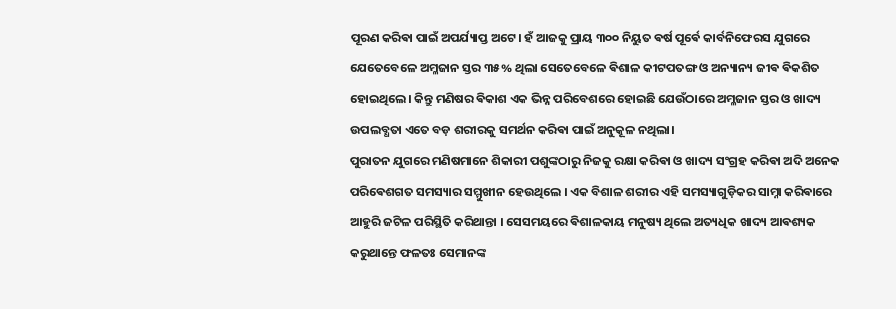ପୂରଣ କରିଵା ପାଇଁ ଅପର୍ଯ୍ୟାପ୍ତ ଅଟେ। ହଁ ଆଜକୁ ପ୍ରାୟ ୩୦୦ ନିୟୁତ ଵର୍ଷ ପୂର୍ଵେ କାର୍ବନିଫେରସ ଯୁଗରେ ଯେତେବେଳେ ଅମ୍ଳଜାନ ସ୍ତର ୩୫% ଥିଲା ସେତେବେଳେ ଵିଶାଳ କୀଟପତଙ୍ଗ ଓ ଅନ୍ୟାନ୍ୟ ଜୀଵ ଵିକଶିତ ହୋଇଥିଲେ। କିନ୍ତୁ ମଣିଷର ଵିକାଶ ଏକ ଭିନ୍ନ ପରିବେଶରେ ହୋଇଛି ଯେଉଁଠାରେ ଅମ୍ଳଜାନ ସ୍ତର ଓ ଖାଦ୍ୟ ଉପଲବ୍ଧତା ଏତେ ବଡ଼ ଶରୀରକୁ ସମର୍ଥନ କରିଵା ପାଇଁ ଅନୁକୂଳ ନଥିଲା।
ପୁରାତନ ଯୁଗରେ ମଣିଷମାନେ ଶିକାରୀ ପଶୁଙ୍କଠାରୁ ନିଜକୁ ରକ୍ଷା କରିଵା ଓ ଖାଦ୍ୟ ସଂଗ୍ରହ କରିଵା ଅଦି ଅନେକ ପରିଵେଶଗତ ସମସ୍ୟାର ସମ୍ମୁଖୀନ ହେଉଥିଲେ । ଏକ ବିଶାଳ ଶରୀର ଏହି ସମସ୍ୟାଗୁଡ଼ିକର ସାମ୍ନା କରିଵାରେ ଆହୁରି ଜଟିଳ ପରିସ୍ଥିତି କରିଥାନ୍ତା । ସେସମୟରେ ଵିଶାଳକାୟ ମନୁଷ୍ୟ ଥିଲେ ଅତ୍ୟଧିକ ଖାଦ୍ୟ ଆଵଶ୍ୟକ କରୁଥାନ୍ତେ ଫଳତଃ ସେମାନଙ୍କ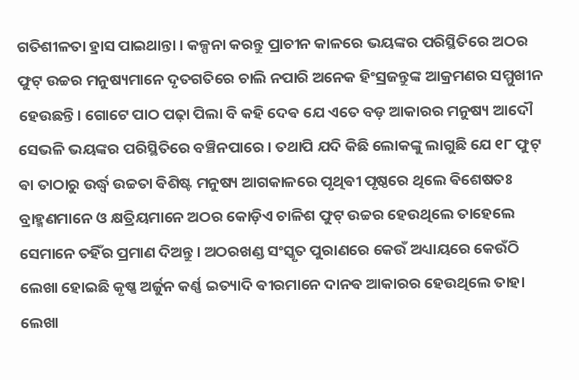ଗତିଶୀଳତା ହ୍ରାସ ପାଇଥାନ୍ତା ।‌ କଳ୍ପନା କରନ୍ତୁ ପ୍ରାଚୀନ କାଳରେ ଭୟଙ୍କର ପରିସ୍ଥିତିରେ ଅଠର ଫୁଟ୍ ଉଚ୍ଚର ମନୁଷ୍ୟମାନେ ଦୃତଗତିରେ ଚାଲି ନପାରି ଅନେକ ହିଂସ୍ରଜନ୍ତୁଙ୍କ ଆକ୍ରମଣର ସମ୍ମୁଖୀନ ହେଉଛନ୍ତି। ଗୋଟେ ପାଠ ପଢ଼ା ପିଲା ବି କହି ଦେଵ ଯେ ଏତେ ବଡ଼ ଆକାରର ମନୁଷ୍ୟ ଆଦୌ ସେଭଳି ଭୟଙ୍କର ପରିସ୍ଥିତିରେ ବଞ୍ଚିନପାରେ । ତଥାପି ଯଦି କିଛି ଲୋକଙ୍କୁ ଲାଗୁଛି ଯେ ୧୮ ଫୁଟ୍ ଵା ତାଠାରୁ ଉର୍ଦ୍ଧ୍ଵ ଉଚ୍ଚତା ଵିଶିଷ୍ଟ ମନୁଷ୍ୟ ଆଗକାଳରେ ପୃଥିଵୀ ପୃଷ୍ଠରେ ଥିଲେ ଵିଶେଷତଃ ବ୍ରାହ୍ମଣମାନେ ଓ କ୍ଷତ୍ରିୟମାନେ ଅଠର କୋଡ଼ିଏ ଚାଳିଶ ଫୁଟ୍ ଉଚ୍ଚର ହେଉଥିଲେ ତାହେଲେ ସେମାନେ ତହିଁର ପ୍ରମାଣ ଦିଅନ୍ତୁ । ଅଠରଖଣ୍ଡ ସଂସ୍କୃତ ପୁରାଣରେ କେଉଁ ଅଧ୍ୟାୟରେ କେଉଁଠି ଲେଖା ହୋଇଛି କୃଷ୍ଣ ଅର୍ଜୁନ କର୍ଣ୍ଣ ଇତ୍ୟାଦି ଵୀରମାନେ ଦାନଵ ଆକାରର ହେଉଥିଲେ ତାହା ଲେଖା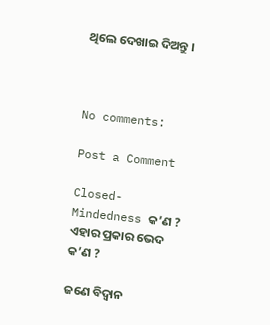ଥିଲେ ଦେଖାଇ ଦିଅନ୍ତୁ ।



No comments:

Post a Comment

Closed-Mindedness କ’ଣ ? ଏହାର ପ୍ରକାର ଭେଦ କ’ଣ ?

ଜଣେ ବିଦ୍ଵାନ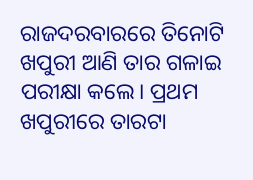ରାଜଦରବାରରେ ତିନୋଟି ଖପୁରୀ ଆଣି ତାର ଗଳାଇ ପରୀକ୍ଷା କଲେ। ପ୍ରଥମ ଖପୁରୀରେ ତାରଟା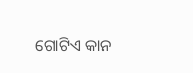ଗୋଟିଏ କାନ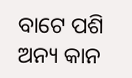ବାଟେ ପଶି ଅନ୍ୟ କାନ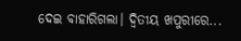ଦେଇ ବାହାରିଗଲା। ଦ୍ଵିତୀୟ ଖପୁରୀରେ...